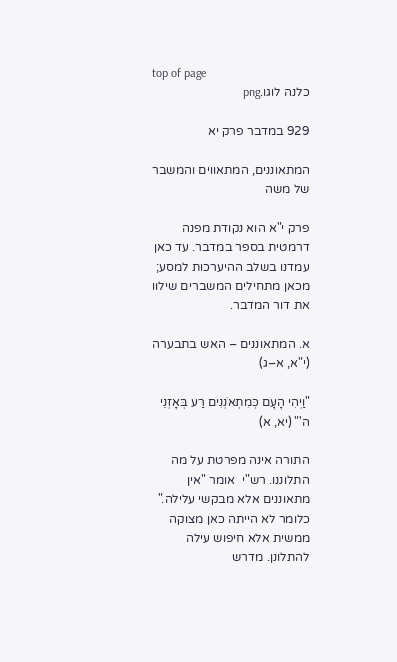top of page
כלנה לוגו.png

929 במדבר פרק יא

המתאוננים, המתאווים והמשבר של משה

פרק י"א הוא נקודת מפנה דרמטית בספר במדבר. עד כאן עמדנו בשלב ההיערכות למסע; מכאן מתחילים המשברים שילוו את דור המדבר.

א. המתאוננים – האש בתבערה (י"א, א–ג)

"וַיְהִי הָעָם כְּמִתְאֹנְנִים רַע בְּאָזְנֵי ה'" (יא, א)

התורה אינה מפרטת על מה התלוננו. רש"י  אומר "אין מתאוננים אלא מבקשי עלילה." כלומר לא הייתה כאן מצוקה ממשית אלא חיפוש עילה להתלונן. מדרש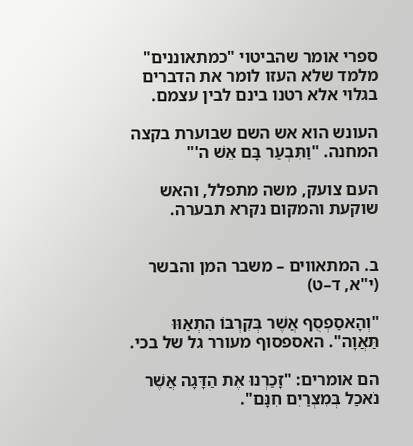ספרי אומר שהביטוי "כמתאוננים" מלמד שלא העזו לומר את הדברים בגלוי אלא רטנו בינם לבין עצמם.

העונש הוא אש השם שבוערת בקצה המחנה. "וַתִּבְעַר בָּם אֵשׁ ה'"

העם צועק, משה מתפלל, והאש שוקעת והמקום נקרא תבערה.


ב. המתאווים – משבר המן והבשר (י"א, ד–ט)

"וְהָאסַפְסֻף אֲשֶׁר בְּקִרְבּוֹ הִתְאַוּוּ תַּאֲוָה". האספסוף מעורר גל של בכי.

הם אומרים: "זָכַרְנוּ אֶת הַדָּגָה אֲשֶׁר נֹאכַל בְּמִצְרַיִם חִנָּם".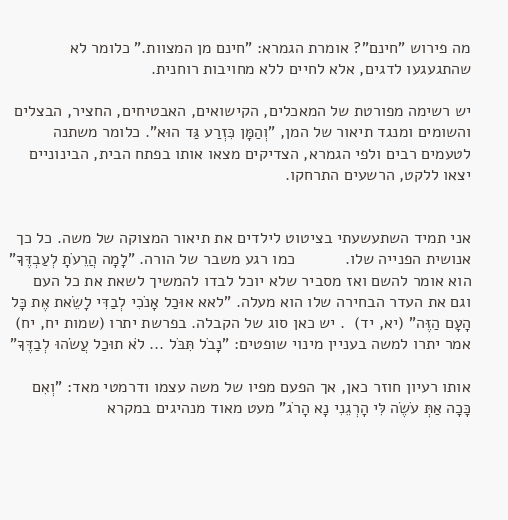מה פירוש "חינם"? אומרת הגמרא: "חינם מן המצוות." כלומר לא שהתגעגעו לדגים, אלא לחיים ללא מחויבות רוחנית.

יש רשימה מפורטת של המאכלים, הקישואים, האבטיחים, החציר, הבצלים והשומים ומנגד תיאור של המן, "וְהַמָּן כִּזְרַע גַּד הוּא". כלומר משתנה לטעמים רבים ולפי הגמרא, הצדיקים מצאו אותו בפתח הבית, הבינוניים יצאו ללקט, הרשעים התרחקו.


אני תמיד השתעשעתי בציטוט לילדים את תיאור המצוקה של משה. כל כך אנושית הפנייה שלו.           כמו רגע משבר של הורה. "לָמָה הֲרֵעֹתָ לְעַבְדֶּךָ" הוא אומר להשם ואז מסביר שלא יוכל לבדו להמשיך לשאת את כל העם וגם את העדר הבחירה שלו הוא מעלה. "לאא אוּכַל אָנֹכִי לְבַדִּי לָשֵׂאת אֶת כָּל הָעָם הַזֶּה" (יא, יד)  . יש כאן סוג של הקבלה. בפרשת יתרו (שמות יח, יח) אמר יתרו למשה בעניין מינוי שופטים: "נָבֹל תִּבֹּל ... לֹא תוּכַל עֲשֹׂהוּ לְבַדֶּךָ"

אותו רעיון חוזר כאן, אך הפעם מפיו של משה עצמו ודרמטי מאד: "וְאִם כָּכָה אַתְּ עֹשֶׂה לִּי הָרְגֵנִי נָא הָרֹג" מעט מאוד מנהיגים במקרא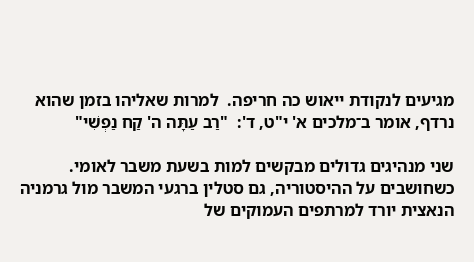מגיעים לנקודת ייאוש כה חריפה.  למרות שאליהו בזמן שהוא נרדף, אומר ב־מלכים א' י"ט, ד':  "רַב עַתָּה ה' קַח נַפְשִׁי"

שני מנהיגים גדולים מבקשים למות בשעת משבר לאומי. כשחושבים על ההיסטוריה, גם סטלין ברגעי המשבר מול גרמניה הנאצית יורד למרתפים העמוקים של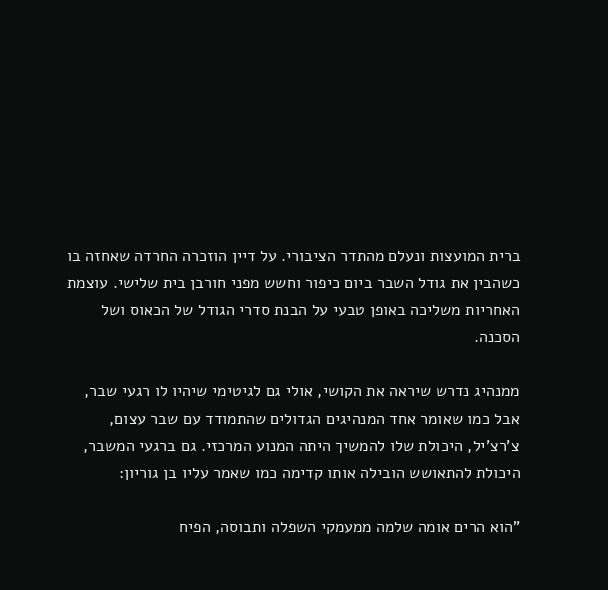ברית המועצות ונעלם מהתדר הציבורי. על דיין הוזכרה החרדה שאחזה בו כשהבין את גודל השבר ביום כיפור וחשש מפני חורבן בית שלישי. עוצמת האחריות משליכה באופן טבעי על הבנת סדרי הגודל של הכאוס ושל הסכנה.

ממנהיג נדרש שיראה את הקושי, אולי גם לגיטימי שיהיו לו רגעי שבר, אבל כמו שאומר אחד המנהיגים הגדולים שהתמודד עם שבר עצום, צ'רצ'יל, היכולת שלו להמשיך היתה המנוע המרכזי. גם ברגעי המשבר, היכולת להתאושש הובילה אותו קדימה כמו שאמר עליו בן גוריון:

"הוא הרים אומה שלמה ממעמקי השפלה ותבוסה, הפיח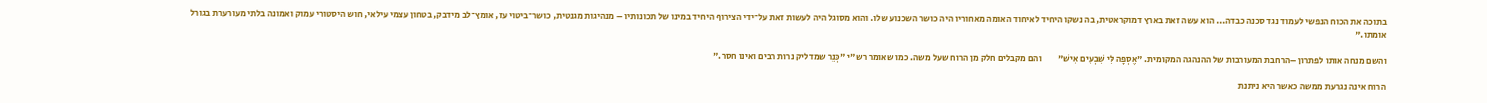בתוכה את הכוח הנפשי לעמוד נגד סכנה כבדה... הוא עשה זאת בארץ דמוקראטית, בה נשקו היחיד לאיחוד האומה מאחוריו היה כושר השכנוע שלו. והוא מסוגל היה לעשות זאת על־ידי הצירוף היחיד במינו של תכונותיו – מנהיגות מגנטית, כושר־ביטוי עז, אומץ־לב מידבק, בטחון עצמי עילאי, חוש היסטורי עמוק ואמונה בלתי מעורערת בגורל אומתו."

והשם מנחה אותו לפתרון –הרחבת המעורבות של ההנהגה המקומית. "אֶסְפָה לִּי שִׁבְעִים אִישׁ"         והם מקבלים חלק מן הרוח שעל משה. כמו שאומר רש"י "כְּנֵר שמדליק נרות רבים ואינו חסר."

הרוח אינה נגרעת ממשה כאשר היא ניתנת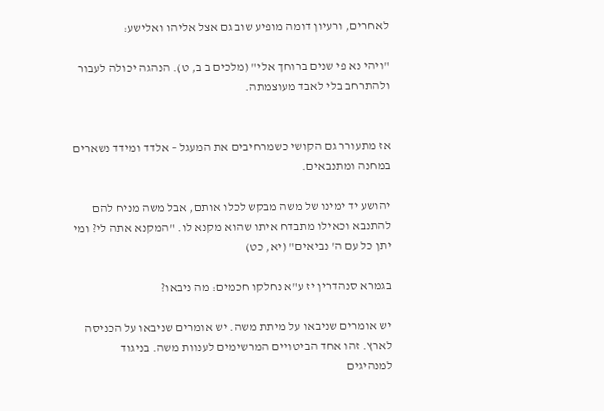לאחרים, ורעיון דומה מופיע שוב גם אצל אליהו ואלישע:

"ויהי נא פי שנים ברוחך אלי" (מלכים ב ב, ט). הנהגה יכולה לעבור ולהתרחב בלי לאבד מעוצמתה.


אז מתעורר גם הקושי כשמרחיבים את המעגל – אלדד ומידד נשארים במחנה ומתנבאים.

יהושע יד ימינו של משה מבקש לכלו אותם, אבל משה מניח להם להתנבא וכאילו מתבדח איתו שהוא מקנא לו. "המקנא אתה לי? ומי יתן כל עם ה' נביאים" (יא, כט)

בגמרא סנהדרין יז ע"א נחלקו חכמים: מה ניבאו?

יש אומרים שניבאו על מיתת משה. יש אומרים שניבאו על הכניסה לארץ. זהו אחד הביטויים המרשימים לענוות משה. בניגוד למנהיגים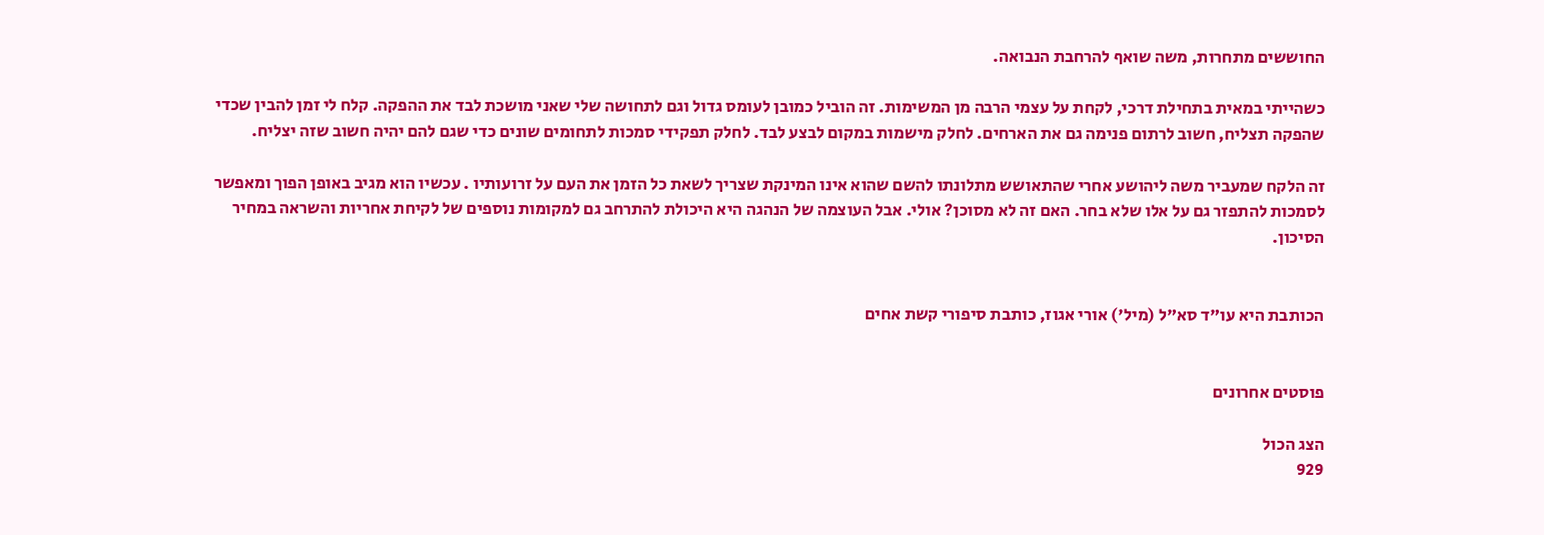החוששים מתחרות, משה שואף להרחבת הנבואה.

כשהייתי במאית בתחילת דרכי, לקחת על עצמי הרבה מן המשימות. זה הוביל כמובן לעומס גדול וגם לתחושה שלי שאני מושכת לבד את ההפקה. קלח לי זמן להבין שכדי שהפקה תצליח, חשוב לרתום פנימה גם את הארחים. לחלק מישמות במקום לבצע לבד. לחלק תפקידי סמכות לתחומים שונים כדי שגם להם יהיה חשוב שזה יצליח.

זה הלקח שמעביר משה ליהושע אחרי שהתאושש מתלונתו להשם שהוא אינו המינקת שצריך לשאת כל הזמן את העם על זרועותיו . עכשיו הוא מגיב באופן הפוך ומאפשר לסמכות להתפזר גם על אלו שלא בחר. האם זה לא מסוכן? אולי. אבל העוצמה של הנהגה היא היכולת להתרחב גם למקומות נוספים של לקיחת אחריות והשראה במחיר הסיכון.


הכותבת היא עו"ד סא"ל (מיל') אורי אגוז, כותבת סיפורי קשת אחים


פוסטים אחרונים

הצג הכול
929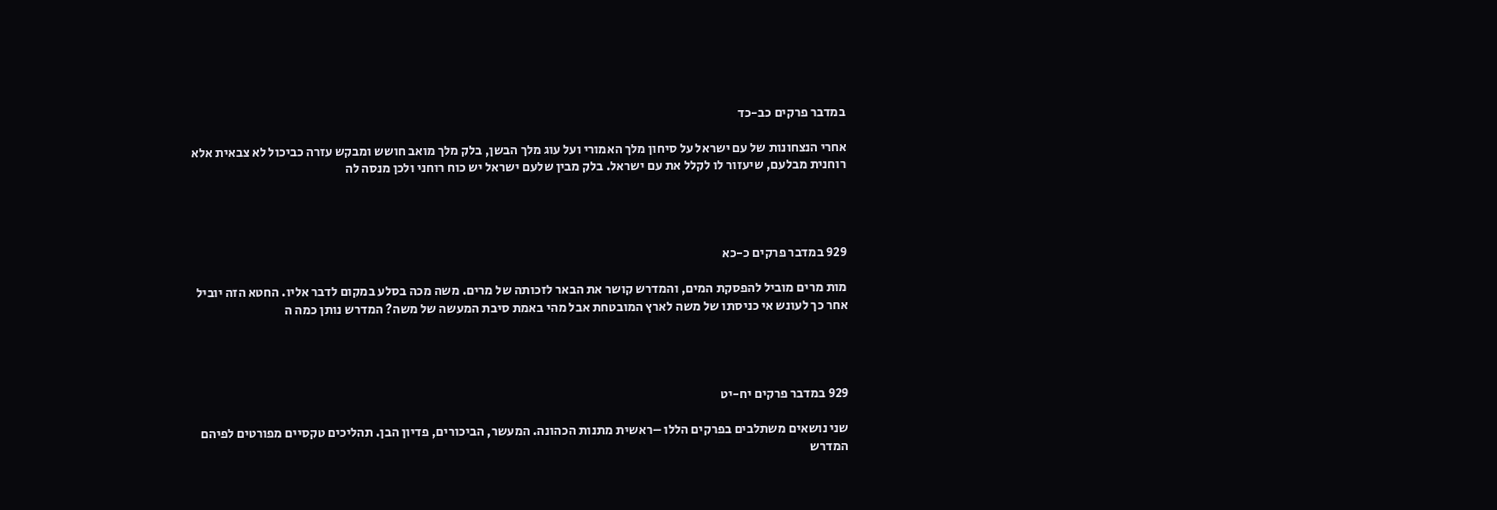במדבר פרקים כב-כד

אחרי הנצחונות של עם ישראל על סיחון מלך האמורי ועל עוג מלך הבשן, בלק מלך מואב חושש ומבקש עזרה כביכול לא צבאית אלא רוחנית מבלעם, שיעזור לו לקלל את עם ישראל. בלק מבין שלעם ישראל יש כוח רוחני ולכן מנסה לה




929 במדבר פרקים כ-כא

מות מרים מוביל להפסקת המים, והמדרש קושר את הבאר לזכותה של מרים. משה מכה בסלע במקום לדבר אליו. החטא הזה יוביל אחר כך לעונש אי כניסתו של משה לארץ המובטחת אבל מהי באמת סיבת המעשה של משה? המדרש נותן כמה ה




929 במדבר פרקים יח-יט

שני נושאים משתלבים בפרקים הללו –ראשית מתנות הכהונה. המעשר, הביכורים, פדיון הבן. תהליכים טקסיים מפורטים לפיהם המדרש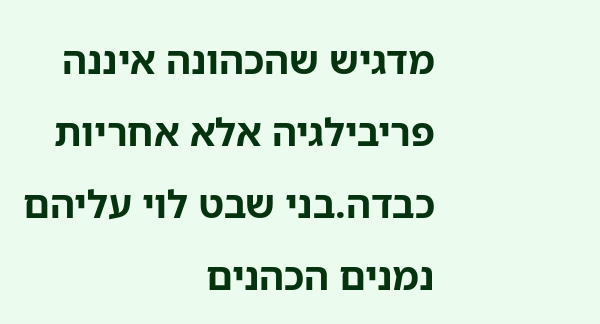מדגיש שהכהונה איננה פריבילגיה אלא אחריות כבדה.בני שבט לוי עליהם נמנים הכהנים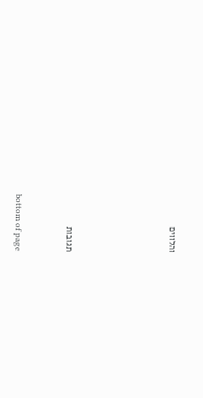והלווים





תגובות


bottom of page